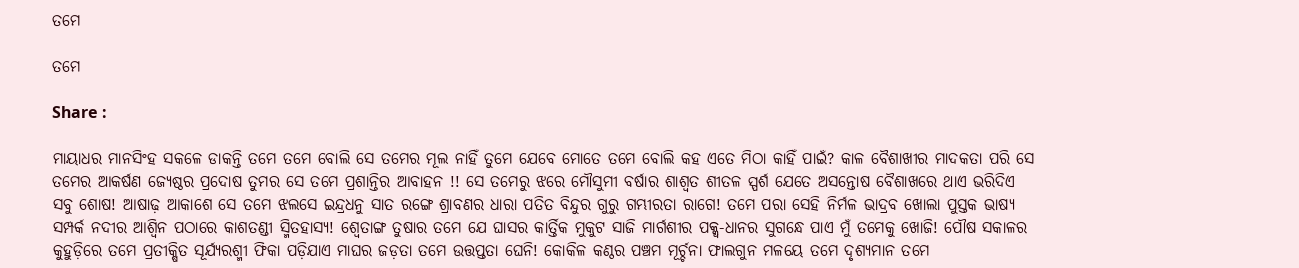ତମେ

ତମେ

Share :

ମାୟାଧର ମାନସିଂହ ସକଳେ ଡାକନ୍ତି ତମେ ତମେ ବୋଲି ସେ ତମେର ମୂଲ ନାହିଁ ତୁମେ ଯେବେ ମୋତେ ତମେ ବୋଲି କହ ଏତେ ମିଠା କାହିଁ ପାଇଁ? କାଳ ବୈଶାଖୀର ମାଦକତା ପରି ସେ ତମେର ଆକର୍ଷଣ ଜ୍ୟେଷ୍ଠର ପ୍ରଦୋଷ ତୁମର ସେ ତମେ ପ୍ରଶାନ୍ତିର ଆବାହନ !! ସେ ତମେରୁ ଝରେ ମୌସୁମୀ ବର୍ଷାର ଶାଶ୍ୱତ ଶୀତଳ ସ୍ପର୍ଶ ଯେତେ ଅସନ୍ତୋଷ ବୈଶାଖରେ ଥାଏ ଭରିଦିଏ ସବୁ ଶୋଷ! ଆଷାଢ଼ ଆକାଶେ ସେ ତମେ ଝଲସେ ଇନ୍ଦ୍ରଧନୁ ସାତ ରଙ୍ଗେ ଶ୍ରାବଣର ଧାରା ପତିତ ବିନ୍ଦୁର ଗୁରୁ ଗମ୍ଭୀରତା ରାଗେ! ତମେ ପରା ସେହି ନିର୍ମଳ ଭାଦ୍ରବ ଖୋଲା ପୁସ୍ତକ ଭାଷ୍ୟ ସମ୍ପର୍କ ନଦୀର ଆଶ୍ୱିନ ପଠାରେ କାଶତଣ୍ଡୀ ସ୍ମିତହାସ୍ୟ! ଶ୍ୱେତାଙ୍ଗ ତୁଷାର ତମେ ଯେ ଘାସର କାର୍ତ୍ତିକ ମୁକୁଟ ସାଜି ମାର୍ଗଶୀର ପକ୍କ୍ୱ-ଧାନର ସୁଗନ୍ଧେ ପାଏ ମୁଁ ତମେକୁ ଖୋଜି! ପୌଷ ସକାଳର କୁହୁଡ଼ିରେ ତମେ ପ୍ରତୀକ୍ଷିତ ସୂର୍ଯ୍ୟରଶ୍ମୀ ଫିକା ପଡ଼ିଯାଏ ମାଘର ଜଡ଼ତା ତମେ ଉତ୍ତପ୍ତତା ଘେନି! କୋକିଳ କଣ୍ଠର ପଞ୍ଚମ ମୂର୍ଚ୍ଚନା ଫାଲଗୁନ ମଳୟେ ତମେ ଦୃଶ୍ୟମାନ ତମେ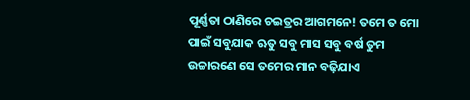ପୂର୍ଣ୍ଣତା ଠାଣିରେ ଚ‌ଇତ୍ରର ଆଗମନେ! ତମେ ତ ମୋ ପାଇଁ ସବୁଯାକ ଋତୁ ସବୁ ମାସ ସବୁ ବର୍ଷ ତୁମ ଉଚ୍ଚାରଣେ ସେ ତମେର ମାନ ବଢ଼ିଯାଏ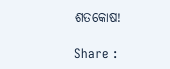ଶତକୋଷ!

Share :